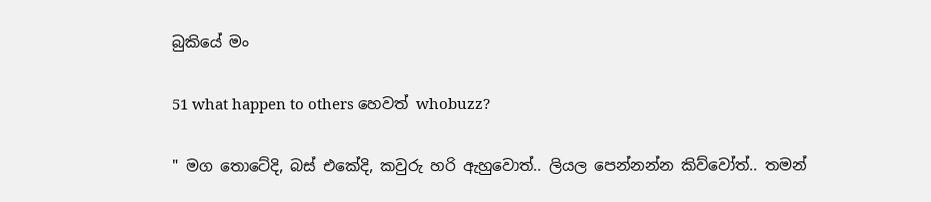බුකියේ මං

51 what happen to others හෙවත් whobuzz?

" මග තොටේදි, බස් එකේදි, කවුරු හරි ඇහුවොත්.. ලියල පෙන්නන්න කිව්වෝත්.. තමන්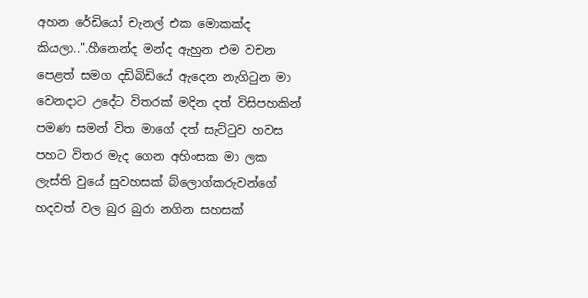අහන රේඩියෝ චැනල් එක මොකක්ද කියලා..".හීනෙන්ද මන්ද ඇහුන එම වචන පෙළත් සමග දඩිබිඩියේ ඇදෙන නැගිටුන මා  වෙනදාට උදේට විතරක් මදින දත් විසිපහකින් පමණ සමන් විත මාගේ දත් සැට්ටුව හවස පහට විතර මැද ගෙන අහිංසක මා ලක ලැස්ති වුයේ සුවහසක් බ්ලොග්කරුවන්ගේ හදවත් වල බුර බුරා නගින සහසක්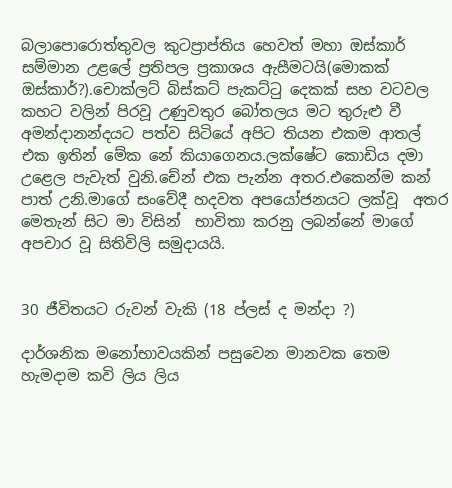බලාපොරොත්තුවල කුටප්‍රාප්තිය හෙවත් මහා ඔස්කාර්  සම්මාන උළලේ ප්‍රතිපල ප්‍රකාශය ඇසීමටයි(මොකක් ඔස්කාර්?).චොක්ලට් බිස්කට් පැකට්ටු දෙකක් සහ වටවල කහට වලින් පිරවූ උණුවතුර බෝතලය මට තුරුළු වී අමන්දානන්දයට පත්ව සිටියේ අපිට තියන එකම ආතල් එක ඉතින් මේක නේ කියාගෙනය.ලක්ෂේට කොඩිය දමා උළෙල පැවැත් වුනි.චේන් එක පැන්න අතර.එකෙන්ම කන් පාත් උනි.මාගේ සංවේදී හදවත අපයෝජනයට ලක්වූ  අතර මෙතැන් සිට මා විසින්  භාවිතා කරනු ලබන්නේ මාගේ අපචාර වූ සිතිවිලි සමුදායයි.


30 ජීවිතයට රුවන් වැකි (18 ප්ලස්‌ ද මන්දා ?)

දාර්ශනික මනෝභාවයකින් පසුවෙන මානවක තෙම
හැමදාම කවි ලිය ලිය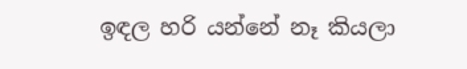ඉඳල හරි යන්නේ නෑ කියලා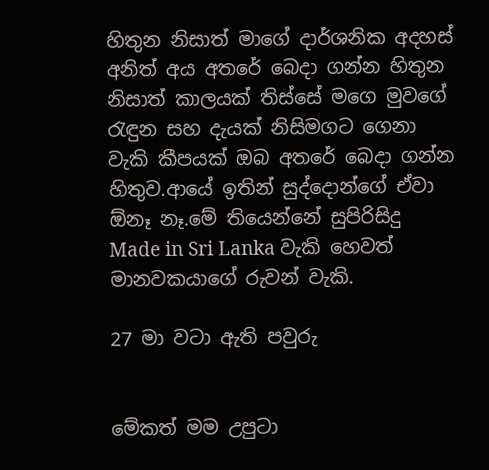හිතුන නිසාත් මාගේ දාර්ශනික අදහස් අනිත් අය අතරේ බෙදා ගන්න හිතුන නිසාත් කාලයක් තිස්සේ මගෙ මුවගේ රැඳුන සහ දැයක් නිසිමගට ගෙනා වැකි කීපයක් ඔබ අතරේ බෙදා ගන්න හිතුව.ආයේ ඉතින් සුද්දොන්ගේ ඒවා ඕනෑ නෑ.මේ තියෙන්නේ සුපිරිසිදු Made in Sri Lanka වැකි හෙවත් මානවකයාගේ රුවන් වැකි.

27 මා වටා ඇති පවුරු


මේකත් මම උපුටා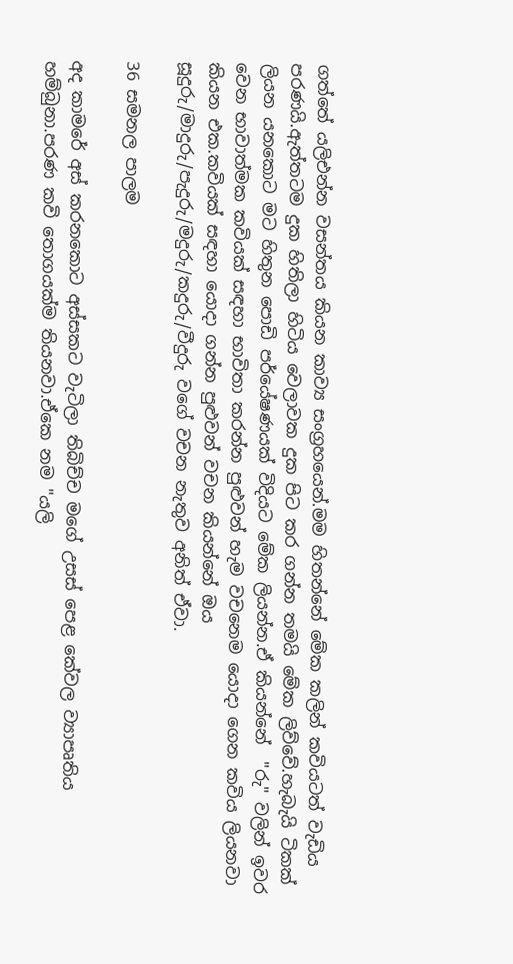ගත්තේ යලිඑන්න වසන්තය කියන කාව්‍ය සංග්‍රහයෙන්.මම හිතන්නේ මේක කලින් කවියටත් වැඩිය පරණයි.ඇත්තටම දුක හිතිලා හිටිය වෙලාවක දුක පිට කර ගන්න තමයි මේක ලිව්වේ.හැබැයි ටිකක් ලියන යනකොට මට හිතුන පොඩි පර්යේෂණයක් විදියට මේක ලියන්න.ඒ කියන්නේ  "රු" වලින් ඉවර වෙන භාවාත්මක කවියක් සඳහා භාවිතා කරන්න පුළුවන් හැම වචනෙම යොදා ගෙන කවිය ලියනවා කියන එක.කවියක් සඳහා යොදා ගන්න පුළුවන් වචන කියන්නේ ඔය සූදුරු/මාදුරු/පැදුරු/මදුරු/කදුරු/වීදුරු වගේ වචන නැතුව අනිත් ඒවා.

36 සමනල පාලම

අද කාමරේ අස් කරනකොට අස්සකට වැටිලා තිබිච්ච මගේ උසස් පෙළ කේවල ව්‍යාපෘතිය හම්බුනා.පරණ කවි තොගයක්ම තියනවා.ඒකෙ නම "යලි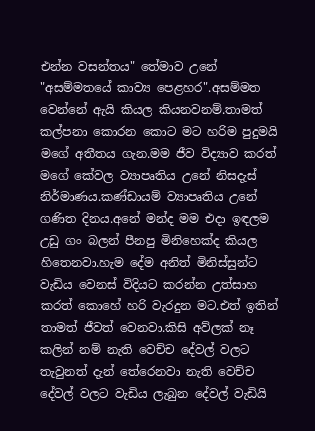එන්න වසන්තය" තේමාව උනේ "අසම්මතයේ කාව්‍ය පෙළහර".අසම්මත වෙන්නේ ඇයි කියල කියනවනම්.තාමත් කල්පනා කොරන කොට මට හරිම පුදුමයි මගේ අතීතය ගැන.මම ජීව විද්‍යාව කරත් මගේ කේවල ව්‍යාපෘතිය උනේ නිසදැස් නිර්මාණය.කණ්ඩායම් ව්‍යාපෘතිය උනේ ගණිත දිනය.අනේ මන්ද මම එදා ඉඳලම උඩු ගං බලන් පීනපු මිනිහෙක්ද කියල හිතෙනවා.හැම දේම අනිත් මිනිස්සුන්ට වැඩිය වෙනස් විදියට කරන්න උත්සාහ කරත් කොහේ හරි වැරදුන මට.එත් ඉතින් තාමත් ජීවත් වෙනවා.කිසි අව්ලක් නෑ කලින් නම් නැති වෙච්ච දේවල් වලට තැවුනත් දැන් තේරෙනවා නැති වෙච්ච දේවල් වලට වැඩිය ලැබුන දේවල් වැඩියි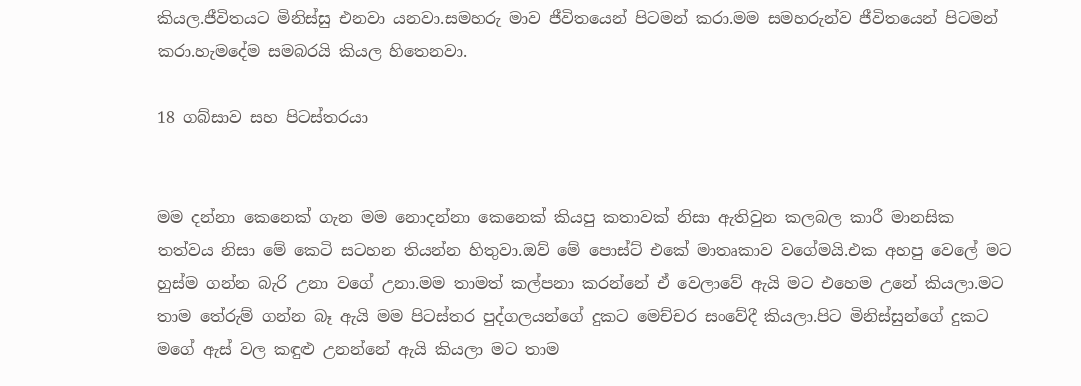කියල.ජීවිතයට මිනිස්සු එනවා යනවා.සමහරු මාව ජීවිතයෙන් පිටමන් කරා.මම සමහරුන්ව ජීවිතයෙන් පිටමන් කරා.හැමදේම සමබරයි කියල හිතෙනවා.

18 ගබ්සාව සහ පිටස්තරයා


මම දන්නා කෙනෙක් ගැන මම නොදන්නා කෙනෙක් කියපු කතාවක් නිසා ඇතිවුන කලබල කාරී මානසික තත්වය නිසා මේ කෙටි සටහන තියන්න හිතුවා.ඔව් මේ පොස්ට් එකේ මාතෘකාව වගේමයි.එක අහපු වෙලේ මට හුස්ම ගන්න බැරි උනා වගේ උනා.මම තාමත් කල්පනා කරන්නේ ඒ වෙලාවේ ඇයි මට එහෙම උනේ කියලා.මට තාම තේරුම් ගන්න බෑ ඇයි මම පිටස්තර පුද්ගලයන්ගේ දුකට මෙච්චර සංවේදී කියලා.පිට මිනිස්සුන්ගේ දුකට මගේ ඇස් වල කඳුළු උනන්නේ ඇයි කියලා මට තාම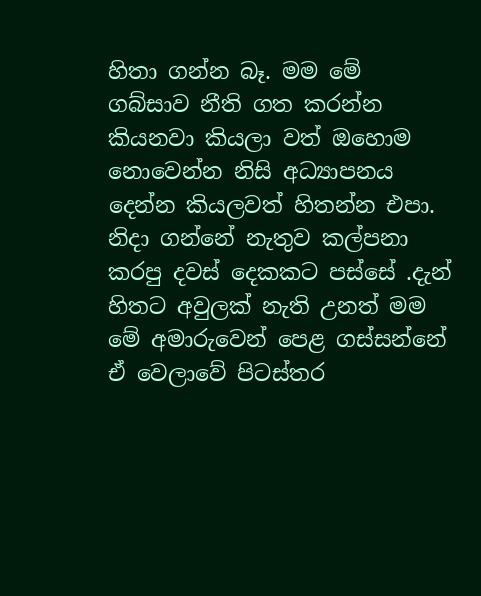හිතා ගන්න බෑ. මම මේ ගබ්සාව නීති ගත කරන්න කියනවා කියලා වත් ඔහොම නොවෙන්න නිසි අධ්‍යාපනය දෙන්න කියලවත් හිතන්න එපා. නිදා ගන්නේ නැතුව කල්පනා කරපු දවස් දෙකකට පස්සේ .දැන් හිතට අවුලක් නැති උනත් මම මේ අමාරුවෙන් පෙළ ගස්සන්නේ ඒ වෙලාවේ පිටස්තර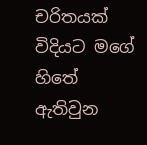චරිතයක් විදියට මගේ හිතේ ඇතිවුන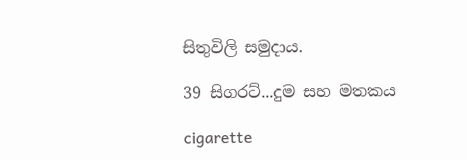සිතුවිලි සමුදාය.

39 සිගරට්...දුම සහ මතකය

cigarette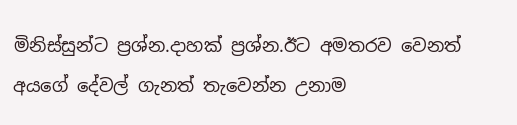මිනිස්සුන්ට ප්‍රශ්න.දාහක් ප්‍රශ්න.ඊට අමතරව වෙනත් අයගේ දේවල් ගැනත් තැවෙන්න උනාම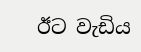ඊට වැඩිය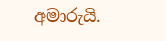අමාරුයි.